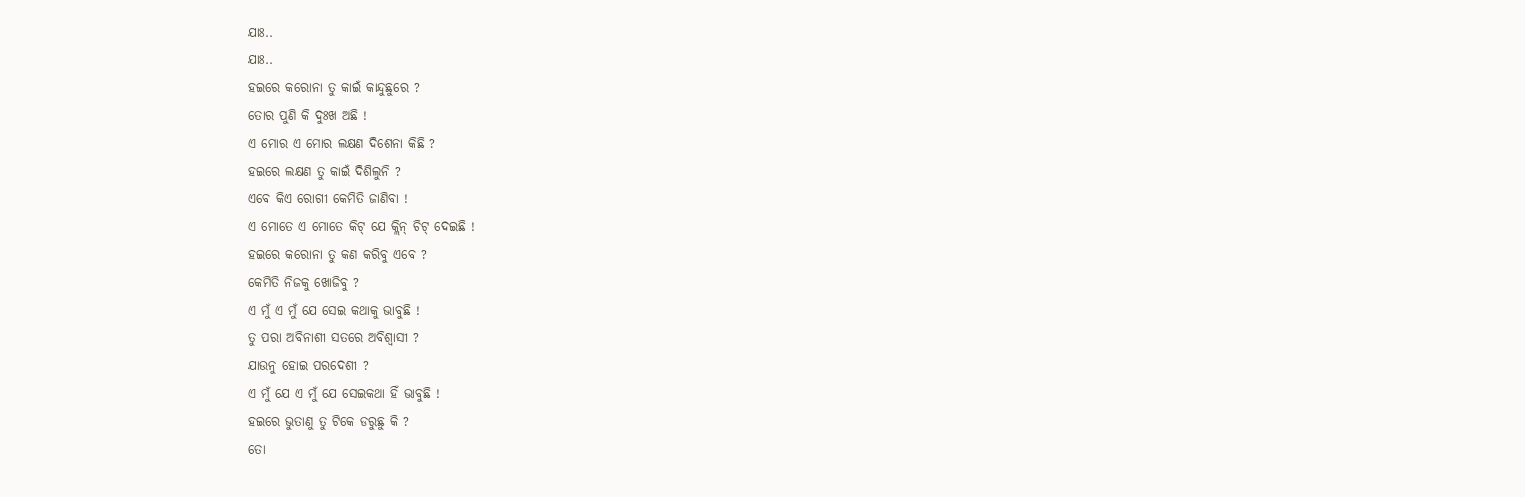ଯାଃ..
ଯାଃ..
ହଇରେ କରୋନା ତୁ କାଇଁ କାନ୍ଦୁଛୁରେ ?
ତୋର ପୁଣି କି ଦୁଃଖ ଅଛି !
ଏ ମୋର ଏ ମୋର ଲକ୍ଷଣ ଦିଶେନା କିଛି ?
ହଇରେ ଲକ୍ଷଣ ତୁ କାଇଁ ଦିଶିଲୁନି ?
ଏବେ କିଏ ରୋଗୀ କେମିତି ଜାଣିବା !
ଏ ମୋତେ ଏ ମୋତେ କିଟ୍ ଯେ କ୍ଲିନ୍ ଚିଟ୍ ଦେଇଛି !
ହଇରେ କରୋନା ତୁ କଣ କରିବୁ ଏବେ ?
କେମିତି ନିଜକୁ ଖୋଜିବୁ ?
ଏ ମୁଁ ଏ ମୁଁ ଯେ ସେଇ କଥାକୁ ଭାବୁଛି !
ତୁ ପରା ଅବିନାଶୀ ସତରେ ଅବିଶ୍ବାସୀ ?
ଯାଉନୁ ହୋଇ ପରଦେଶୀ ?
ଏ ମୁଁ ଯେ ଏ ମୁଁ ଯେ ସେଇକଥା ହିଁ ଭାବୁଛି !
ହଇରେ ଭୁତାଣୁ ତୁ ଟିକେ ଡରୁଛୁ କି ?
ତୋ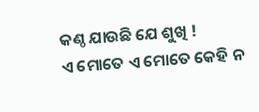କଣ୍ଠ ଯାଉଛି ଯେ ଶୁଖି !
ଏ ମୋତେ ଏ ମୋତେ କେହି ନ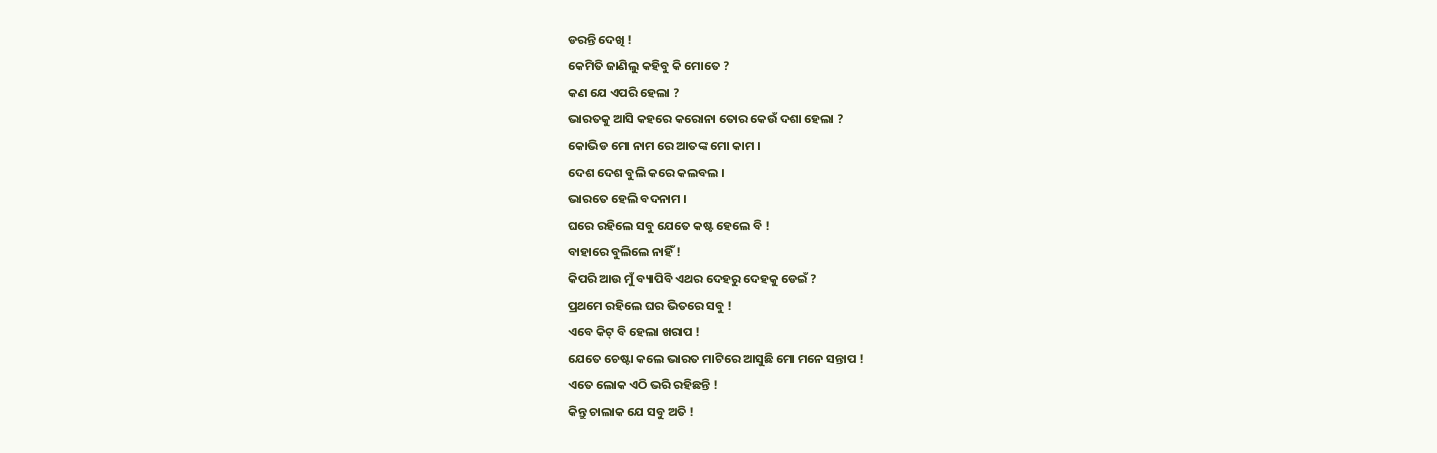ଡରନ୍ତି ଦେଖି !
କେମିତି ଜାଣିଲୁ କହିବୁ କି ମୋତେ ?
କଣ ଯେ ଏପରି ହେଲା ?
ଭାରତକୁ ଆସି କହରେ କରୋନା ତୋର କେଉଁ ଦଶା ହେଲା ?
କୋଭିଡ ମୋ ନାମ ରେ ଆତଙ୍କ ମୋ କାମ ।
ଦେଶ ଦେଶ ବୁଲି କରେ କଲବଲ ।
ଭାରତେ ହେଲି ବଦନାମ ।
ଘରେ ରହିଲେ ସବୁ ଯେତେ କଷ୍ଟ ହେଲେ ବି !
ବାହାରେ ବୁଲିଲେ ନାହିଁ !
କିପରି ଆଉ ମୁଁ ବ୍ୟାପିବି ଏଥର ଦେହରୁ ଦେହକୁ ଡେଇଁ ?
ପ୍ରଥମେ ରହିଲେ ଘର ଭିତରେ ସବୁ !
ଏବେ କିଟ୍ ବି ହେଲା ଖରାପ !
ଯେତେ ଚେଷ୍ଟା କଲେ ଭାରତ ମାଟିରେ ଆସୁଛି ମୋ ମନେ ସନ୍ତାପ !
ଏତେ ଲୋକ ଏଠି ଭରି ରହିଛନ୍ତି !
କିନ୍ତୁ ଚାଲାକ ଯେ ସବୁ ଅତି !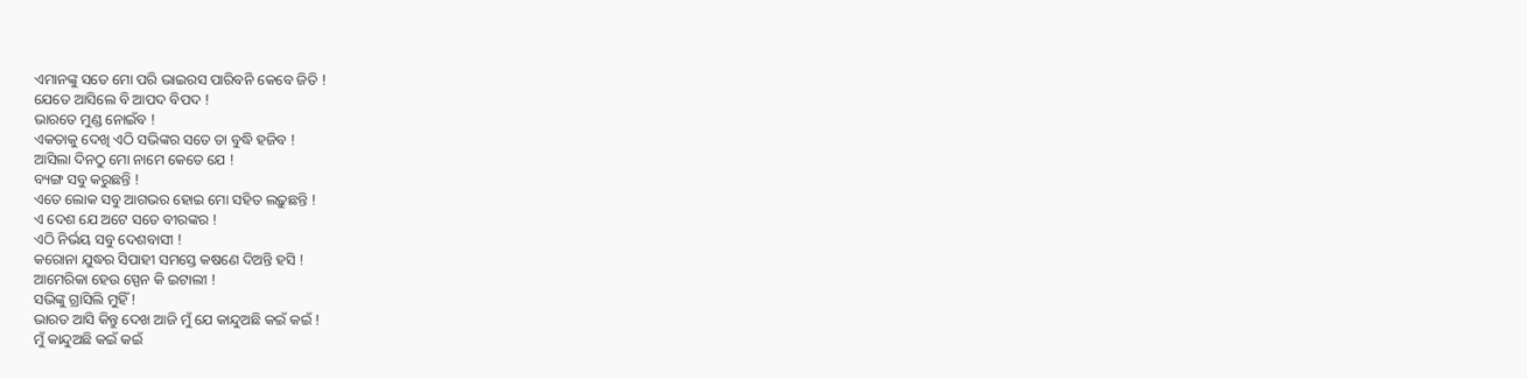ଏମାନଙ୍କୁ ସତେ ମୋ ପରି ଭାଇରସ ପାରିବନି କେବେ ଜିତି !
ଯେତେ ଆସିଲେ ବି ଆପଦ ବିପଦ !
ଭାରତେ ମୁଣ୍ଡ ନୋଇଁବ !
ଏକତାକୁ ଦେଖି ଏଠି ସଭିଙ୍କର ସତେ ତା ବୁଦ୍ଧି ହଜିବ !
ଆସିଲା ଦିନଠୁ ମୋ ନାମେ କେତେ ଯେ !
ବ୍ୟଙ୍ଗ ସବୁ କରୁଛନ୍ତି !
ଏତେ ଲୋକ ସବୁ ଆଗଭର ହୋଇ ମୋ ସହିତ ଲଢ଼ୁଛନ୍ତି !
ଏ ଦେଶ ଯେ ଅଟେ ସତେ ବୀରଙ୍କର !
ଏଠି ନିର୍ଭୟ ସବୁ ଦେଶବାସୀ !
କରୋନା ଯୁଦ୍ଧର ସିପାହୀ ସମସ୍ତେ କଷଣେ ଦିଅନ୍ତି ହସି !
ଆମେରିକା ହେଉ ସ୍ପେନ କି ଇଟାଲୀ !
ସଭିଙ୍କୁ ଗ୍ରାସିଲି ମୁହିଁ !
ଭାରତ ଆସି କିନ୍ତୁ ଦେଖ ଆଜି ମୁଁ ଯେ କାନ୍ଦୁଅଛି କଇଁ କଇଁ !
ମୁଁ କାନ୍ଦୁଅଛି କଇଁ କଇଁ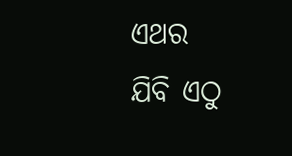ଏଥର
ଯିବି ଏଠୁ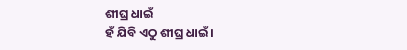ଶୀଘ୍ର ଧାଇଁ
ହଁ ଯିବି ଏଠୁ ଶୀଘ୍ର ଧାଇଁ ।